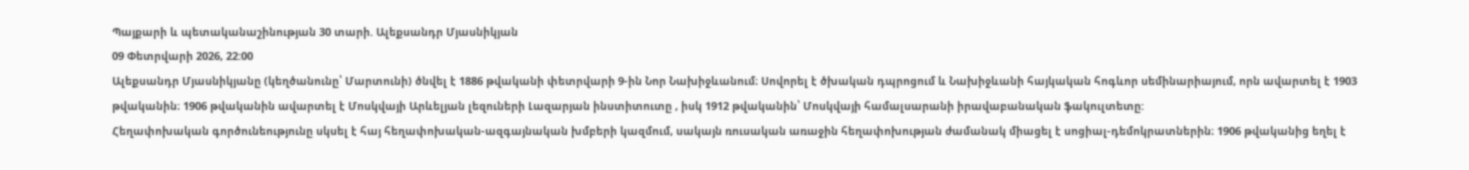Պայքարի և պետականաշինության 30 տարի. Ալեքսանդր Մյասնիկյան
09 Փետրվարի 2026, 22:00
Ալեքսանդր Մյասնիկյանը (կեղծանունը՝ Մարտունի) ծնվել է 1886 թվականի փետրվարի 9-ին Նոր Նախիջևանում։ Սովորել է ծխական դպրոցում և Նախիջևանի հայկական հոգևոր սեմինարիայում, որն ավարտել է 1903 թվականին։ 1906 թվականին ավարտել է Մոսկվայի Արևելյան լեզուների Լազարյան ինստիտուտը , իսկ 1912 թվականին՝ Մոսկվայի համալսարանի իրավաբանական ֆակուլտետը:
Հեղափոխական գործունեությունը սկսել է հայ հեղափոխական-ազգայնական խմբերի կազմում, սակայն ռուսական առաջին հեղափոխության ժամանակ միացել է սոցիալ-դեմոկրատներին։ 1906 թվականից եղել է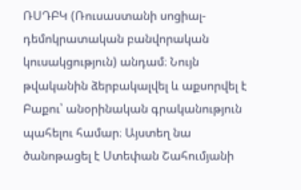ՌՍԴԲԿ (Ռուսաստանի սոցիալ-դեմոկրատական բանվորական կուսակցություն) անդամ։ Նույն թվականին ձերբակալվել և աքսորվել է Բաքու՝ անօրինական գրականություն պահելու համար։ Այստեղ նա ծանոթացել է Ստեփան Շահումյանի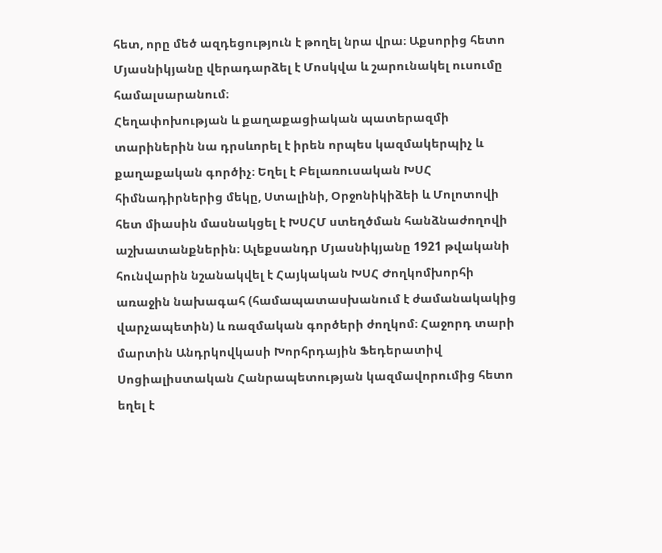հետ, որը մեծ ազդեցություն է թողել նրա վրա։ Աքսորից հետո Մյասնիկյանը վերադարձել է Մոսկվա և շարունակել ուսումը համալսարանում։
Հեղափոխության և քաղաքացիական պատերազմի տարիներին նա դրսևորել է իրեն որպես կազմակերպիչ և քաղաքական գործիչ։ Եղել է Բելառուսական ԽՍՀ հիմնադիրներից մեկը, Ստալինի, Օրջոնիկիձեի և Մոլոտովի հետ միասին մասնակցել է ԽՍՀՄ ստեղծման հանձնաժողովի աշխատանքներին։ Ալեքսանդր Մյասնիկյանը 1921 թվականի հունվարին նշանակվել է Հայկական ԽՍՀ Ժողկոմխորհի առաջին նախագահ (համապատասխանում է ժամանակակից վարչապետին) և ռազմական գործերի ժողկոմ։ Հաջորդ տարի մարտին Անդրկովկասի Խորհրդային Ֆեդերատիվ Սոցիալիստական Հանրապետության կազմավորումից հետո եղել է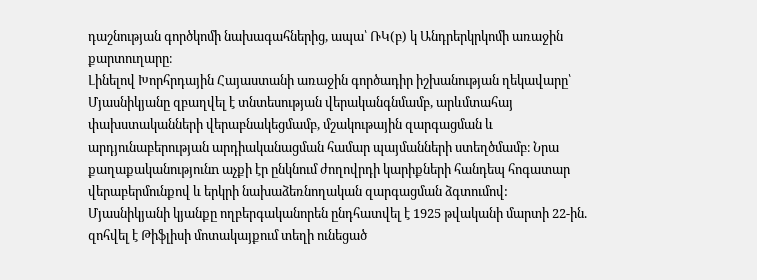դաշնության գործկոմի նախագահներից, ապա՝ ՌԿ(բ) կ Անդրերկրկոմի առաջին քարտուղարը։
Լինելով Խորհրդային Հայաստանի առաջին գործադիր իշխանության ղեկավարը՝ Մյասնիկյանը զբաղվել է տնտեսության վերականգնմամբ, արևմտահայ փախստականների վերաբնակեցմամբ, մշակութային զարգացման և արդյունաբերության արդիականացման համար պայմանների ստեղծմամբ։ Նրա քաղաքականությունn աչքի էր ընկնում ժողովրդի կարիքների հանդեպ հոգատար վերաբերմունքով և երկրի նախաձեռնողական զարգացման ձգտումով:
Մյասնիկյանի կյանքը ողբերգականորեն ընդհատվել է 1925 թվականի մարտի 22-ին. զոհվել է Թիֆլիսի մոտակայքում տեղի ունեցած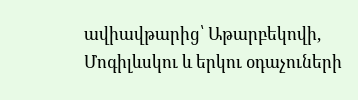ավիավթարից՝ Աթարբեկովի, Մոգիլևսկու և երկու օդաչուների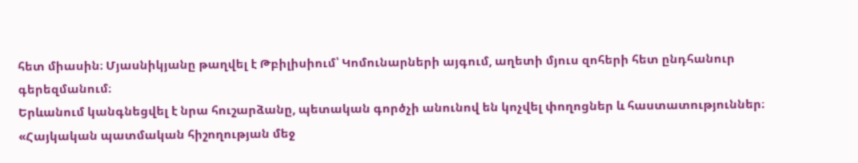հետ միասին։ Մյասնիկյանը թաղվել է Թբիլիսիում՝ Կոմունարների այգում, աղետի մյուս զոհերի հետ ընդհանուր գերեզմանում։
Երևանում կանգնեցվել է նրա հուշարձանը, պետական գործչի անունով են կոչվել փողոցներ և հաստատություններ։ «Հայկական պատմական հիշողության մեջ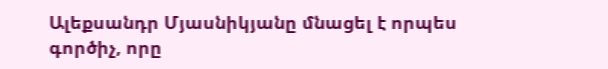Ալեքսանդր Մյասնիկյանը մնացել է որպես գործիչ, որը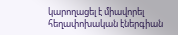կարողացել է միավորել հեղափոխական էներգիան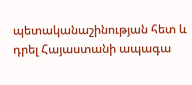պետականաշինության հետ և դրել Հայաստանի ապագա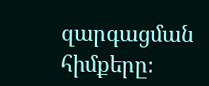զարգացման հիմքերը։